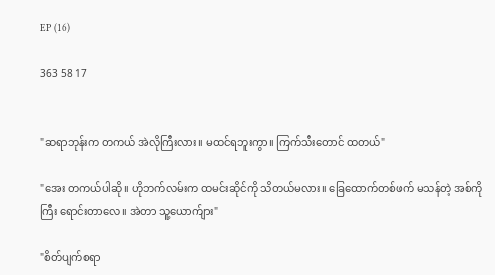EP (16)

363 58 17


"ဆရာဘုန်းက တကယ် အဲလိုကြီးလား။ မထင်ရဘူးကွာ။ ကြက်သီးတောင် ထတယ်"

"အေး တကယ်ပါဆို။ ဟိုဘက်လမ်းက ထမင်းဆိုင်ကို သိတယ်မလား။ ခြေထောက်တစ်ဖက် မသန်တဲ့ အစ်ကိုကြီး ရောင်းတာလေ။ အဲတာ သူ့ယောက်ျား"

"စိတ်ပျက်စရာ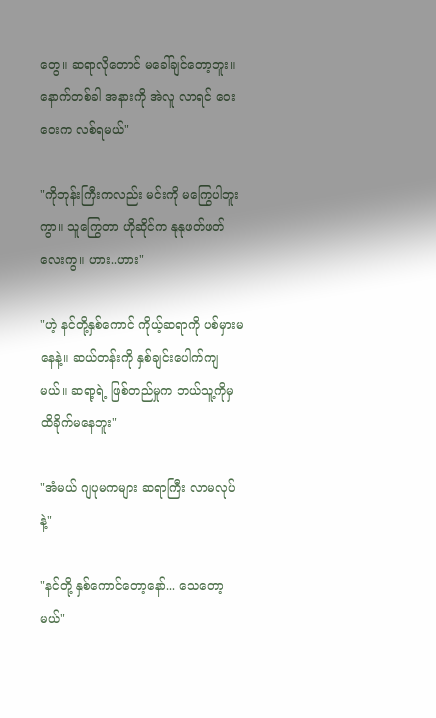တွေ။ ဆရာလိုတောင် မခေါ်ချင်တော့ဘူး။ နောက်တစ်ခါ အနားကို အဲလူ လာရင် ဝေးဝေးက လစ်ရမယ်"

"ကိုဘုန်းကြီးကလည်း မင်းကို မကြွေပါဘူးကွာ။ သူကြွေတာ ဟိုဆိုင်က နုနုဖတ်ဖတ်လေးကွ။ ဟား..ဟား"

"ဟဲ့ နင်တို့နှစ်ကောင် ကိုယ့်ဆရာကို ပစ်မှားမနေနဲ့။ ဆယ်တန်းကို နှစ်ချင်းပေါက်ကျမယ်။ ဆရာ့ရဲ့ ဖြစ်တည်မှုက ဘယ်သူ့ကိုမှ ထိခိုက်မနေဘူး"

"အံမယ် ဂျပုမကများ ဆရာကြီး လာမလုပ်နဲ့"

"နင်တို့ နှစ်ကောင်တော့နော်... သေတော့မယ်"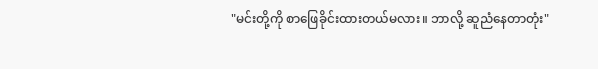"မင်းတို့ကို စာဖြေခိုင်းထားတယ်မလား။ ဘာလို့ ဆူညံနေတာတုံး"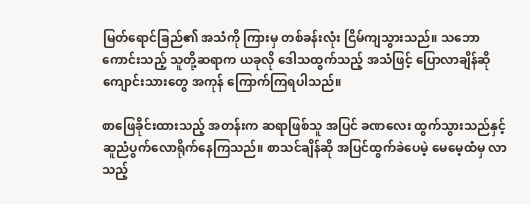မြတ်ရောင်ခြည်၏ အသံကို ကြားမှ တစ်ခန်းလုံး ငြိမ်ကျသွားသည်။ သဘောကောင်းသည့် သူတို့ဆရာက ယခုလို ဒေါသထွက်သည့် အသံဖြင့် ပြောလာချိန်ဆို ကျောင်းသားတွေ အကုန် ကြောက်ကြရပါသည်။

စာဖြေခိုင်းထားသည့် အတန်းက ဆရာဖြစ်သူ အပြင် ခဏလေး ထွက်သွားသည်နှင့် ဆူညံပွက်လောရိုက်နေကြသည်။ စာသင်ချိန်ဆို အပြင်ထွက်ခဲပေမဲ့ မေမေ့ထံမှ လာသည့်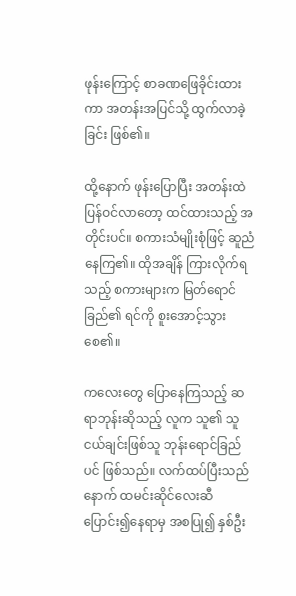ဖုန်းကြောင့် စာခဏဖြေခိုင်းထားကာ အတန်းအပြင်သို့ ထွက်လာခဲ့ခြင်း ဖြစ်၏။

ထို့နောက် ဖုန်းပြောပြီး အတန်းထဲ ပြန်ဝင်လာတော့ ထင်ထားသည့် အတိုင်းပင်။ စကားသံမျိုးစုံဖြင့် ဆူညံနေကြ၏။ ထိုအချိန် ကြားလိုက်ရသည့် စကားများက မြတ်ရောင်ခြည်၏ ရင်ကို စူးအောင့်သွားစေ၏။

ကလေးတွေ ပြောနေကြသည့် ဆရာဘုန်းဆိုသည့် လူက သူ၏ သူငယ်ချင်းဖြစ်သူ ဘုန်းရောင်ခြည်ပင် ဖြစ်သည်။ လက်ထပ်ပြီးသည်နောက် ထမင်းဆိုင်လေးဆီ ပြောင်း၍နေရာမှ အစပြု၍ နှစ်ဦး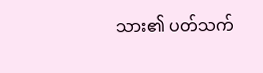သား၏ ပတ်သက်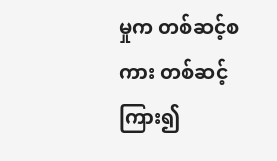မှုက တစ်ဆင့်စကား တစ်ဆင့်ကြား၍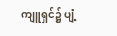ကျူရှင်၌ ပျံ့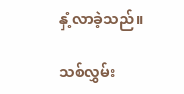နှံ့လာခဲ့သည်။

သစ်လွှမ်း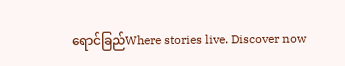ရောင်ခြည်Where stories live. Discover now